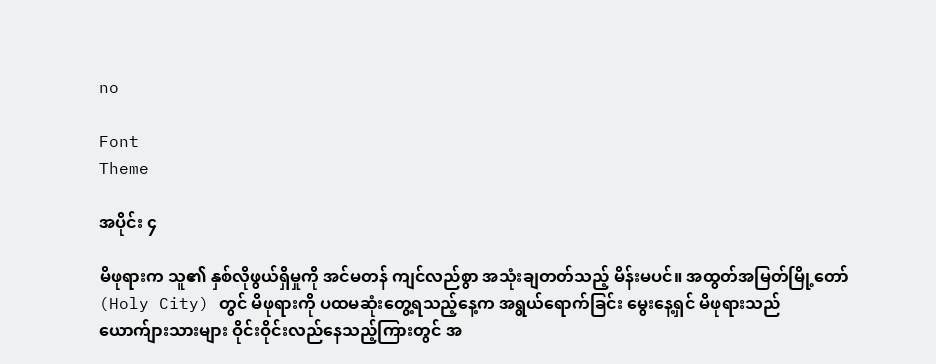no

Font
Theme

အပိုင်း ၄

မိဖုရားက သူ၏ နှစ်လိုဖွယ်ရှိမှုကို အင်မတန် ကျင်လည်စွာ အသုံးချတတ်သည့် မိန်းမပင်။ အထွတ်အမြတ်မြို့တော် (Holy City) တွင် မိဖုရားကို ပထမဆုံးတွေ့ရသည့်နေ့က အရွယ်ရောက်ခြင်း မွေးနေ့ရှင် မိဖုရားသည် ယောက်ျားသားများ ဝိုင်းဝိုင်းလည်နေသည့်ကြားတွင် အ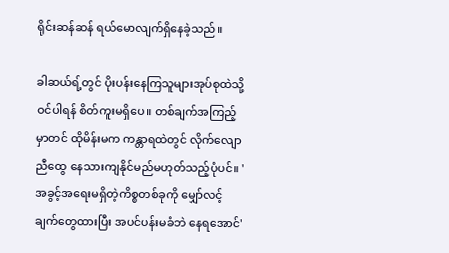ရိုင်းဆန်ဆန် ရယ်မောလျက်ရှိနေခဲ့သည်။

ခါဆယ်ရ့်တွင် ပိုးပန်းနေကြသူများအုပ်စုထဲသို့ ဝင်ပါရန် စိတ်ကူးမရှိပေ။ တစ်ချက်အကြည့်မှာတင် ထိုမိန်းမက ကန္တာရထဲတွင် လိုက်လျောညီထွေ နေသားကျနိုင်မည်မဟုတ်သည့်ပုံပင်။ 'အခွင့်အရေးမရှိတဲ့ကိစ္စတစ်ခုကို မျှော်လင့်ချက်တွေထားပြီး အပင်ပန်းမခံဘဲ နေရအောင်'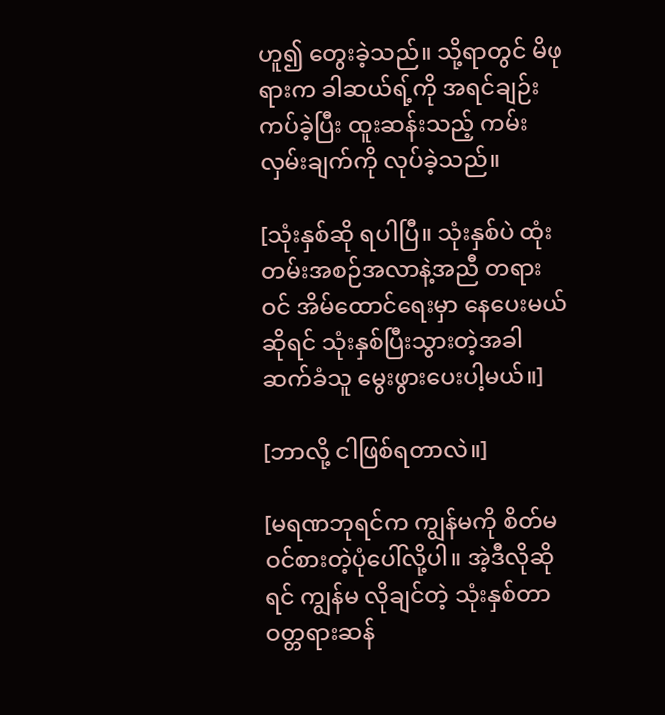ဟူ၍ တွေးခဲ့သည်။ သို့ရာတွင် မိဖုရားက ခါဆယ်ရ့်ကို အရင်ချဉ်းကပ်ခဲ့ပြီး ထူးဆန်းသည့် ကမ်းလှမ်းချက်ကို လုပ်ခဲ့သည်။

[သုံးနှစ်ဆို ရပါပြီ။ သုံးနှစ်ပဲ ထုံးတမ်းအစဉ်အလာနဲ့အညီ တရားဝင် အိမ်ထောင်ရေးမှာ နေပေးမယ်ဆိုရင် သုံးနှစ်ပြီးသွားတဲ့အခါ ဆက်ခံသူ မွေးဖွားပေးပါ့မယ်။]

[ဘာလို့ ငါဖြစ်ရတာလဲ။]

[မရဏဘုရင်က ကျွန်မကို စိတ်မဝင်စားတဲ့ပုံပေါ်လို့ပါ။ အဲ့ဒီလိုဆိုရင် ကျွန်မ လိုချင်တဲ့ သုံးနှစ်တာ ဝတ္တရားဆန်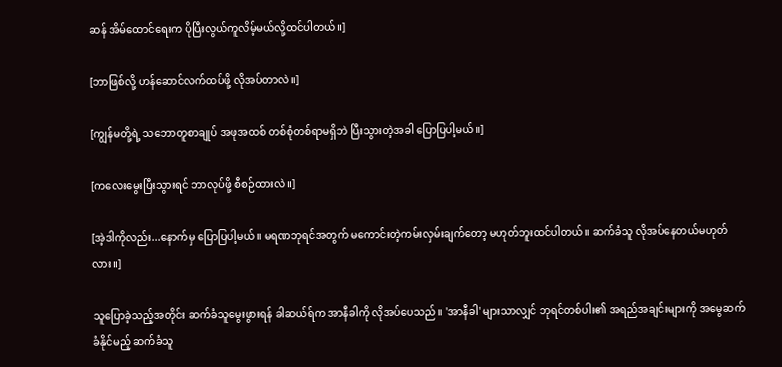ဆန် အိမ်ထောင်ရေးက ပိုပြီးလွယ်ကူလိမ့်မယ်လို့ထင်ပါတယ်။]

[ဘာဖြစ်လို့ ဟန်ဆောင်လက်ထပ်ဖို့ လိုအပ်တာလဲ။]

[ကျွန်မတို့ရဲ့ သဘောတူစာချုပ် အဖုအထစ် တစ်စုံတစ်ရာမရှိဘဲ ပြီးသွားတဲ့အခါ ပြောပြပါ့မယ်။]

[ကလေးမွေးပြီးသွားရင် ဘာလုပ်ဖို့ စီစဉ်ထားလဲ။]

[အဲ့ဒါကိုလည်း...နောက်မှ ပြောပြပါ့မယ်။ မရဏဘုရင်အတွက် မကောင်းတဲ့ကမ်းလှမ်းချက်တော့ မဟုတ်ဘူးထင်ပါတယ်။ ဆက်ခံသူ လိုအပ်နေတယ်မဟုတ်လား။]

သူပြောခဲ့သည့်အတိုင်း ဆက်ခံသူမွေးဖွားရန် ခါဆယ်ရ်က အာနီခါကို လိုအပ်ပေသည်။ 'အာနီခါ' များသာလျှင် ဘုရင်တစ်ပါး၏ အရည်အချင်းများကို အမွေဆက်ခံနိုင်မည့် ဆက်ခံသူ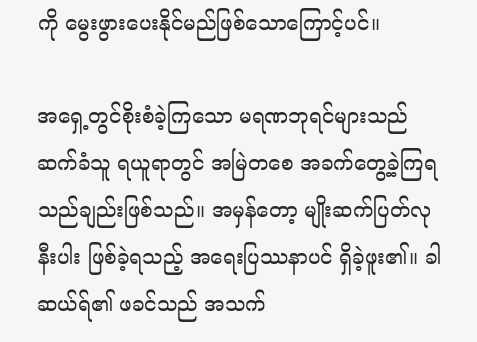ကို မွေးဖွားပေးနိုင်မည်ဖြစ်သောကြောင့်ပင်။

အရှေ့တွင်စိုးစံခဲ့ကြသော မရဏဘုရင်များသည် ဆက်ခံသူ ရယူရာတွင် အမြဲတစေ အခက်တွေ့ခဲ့ကြရသည်ချည်းဖြစ်သည်။ အမှန်တော့ မျိုးဆက်ပြတ်လုနီးပါး ဖြစ်ခဲ့ရသည့် အရေးပြဿနာပင် ရှိခဲ့ဖူး၏။ ခါဆယ်ရ်၏ ဖခင်သည် အသက်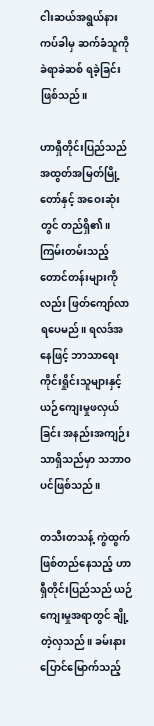ငါးဆယ်အရွယ်နားကပ်ခါမှ ဆက်ခံသူကို ခဲရာခဲဆစ် ရခဲ့ခြင်းဖြစ်သည်။

ဟာရှီတိုင်းပြည်သည် အထွတ်အမြတ်မြို့တော်နှင့် အဝေးဆုံးတွင် တည်ရှိ၏။ ကြမ်းတမ်းသည့်တောင်တန်းများကိုလည်း ဖြတ်ကျော်လာရပေမည်။ ရလဒ်အနေဖြင့် ဘာသာရေးကိုင်းရှိုင်းသူများနှင့် ယဉ်ကျေးမှုဖလှယ်ခြင်း အနည်းအကျဉ်းသာရှိသည်မှာ သဘာဝပင်ဖြစ်သည်။

တသီးတသန့် ကွဲထွက်ဖြစ်တည်နေသည့် ဟာရှီတိုင်းပြည်သည် ယဉ်ကျေးမှုအရာတွင် ချို့တဲ့လှသည်။ ခမ်းနားပြောင်မြောက်သည့်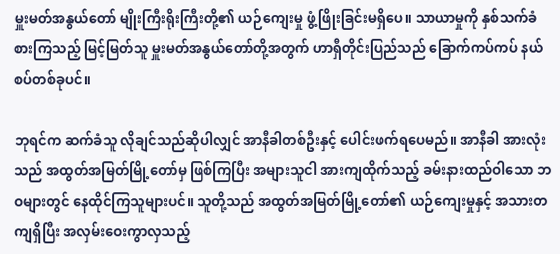မှူးမတ်အနွယ်တော် မျိုးကြီးရိုးကြီးတို့၏ ယဉ်ကျေးမှု ဖွံ့ဖြိုးခြင်းမရှိပေ။ သာယာမှုကို နှစ်သက်ခံစားကြသည့် မြင့်မြတ်သူ မှူးမတ်အနွယ်တော်တို့အတွက် ဟာရှီတိုင်းပြည်သည် ခြောက်ကပ်ကပ် နယ်စပ်တစ်ခုပင်။

ဘုရင်က ဆက်ခံသူ လိုချင်သည်ဆိုပါလျှင် အာနီခါတစ်ဦးနှင့် ပေါင်းဖက်ရပေမည်။ အာနီခါ အားလုံးသည် အထွတ်အမြတ်မြို့တော်မှ ဖြစ်ကြပြီး အများသူငါ အားကျထိုက်သည့် ခမ်းနားထည်ဝါသော ဘဝများတွင် နေထိုင်ကြသူများပင်။ သူတို့သည် အထွတ်အမြတ်မြို့တော်၏ ယဉ်ကျေးမှုနှင့် အသားတကျရှိပြီး အလှမ်းဝေးကွာလှသည့်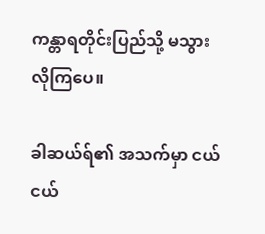ကန္တာရတိုင်းပြည်သို့ မသွားလိုကြပေ။

ခါဆယ်ရ်၏ အသက်မှာ ငယ်ငယ်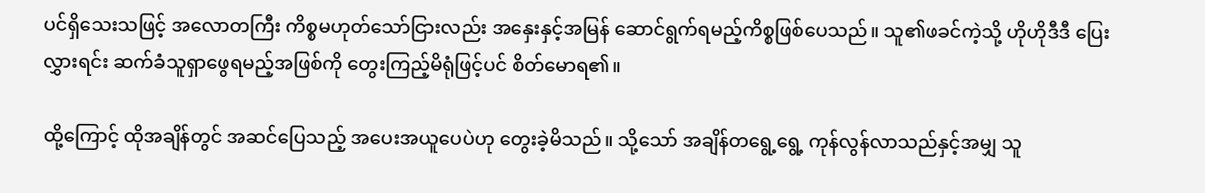ပင်ရှိသေးသဖြင့် အလောတကြီး ကိစ္စမဟုတ်သော်ငြားလည်း အနှေးနှင့်အမြန် ဆောင်ရွက်ရမည့်ကိစ္စဖြစ်ပေသည်။ သူ၏ဖခင်ကဲ့သို့ ဟိုဟိုဒီဒီ ပြေးလွှားရင်း ဆက်ခံသူရှာဖွေရမည့်အဖြစ်ကို တွေးကြည့်မိရုံဖြင့်ပင် စိတ်မောရ၏။

ထို့ကြောင့် ထိုအချိန်တွင် အဆင်ပြေသည့် အပေးအယူပေပဲဟု တွေးခဲ့မိသည်။ သို့သော် အချိန်တရွေ့ရွေ့ ကုန်လွန်လာသည်နှင့်အမျှ သူ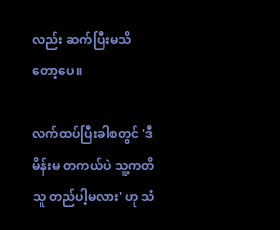လည်း ဆက်ပြီးမသိတော့ပေ။

လက်ထပ်ပြီးခါစတွင် 'ဒီမိန်းမ တကယ်ပဲ သူ့ကတိသူ တည်ပါ့မလား' ဟု သံ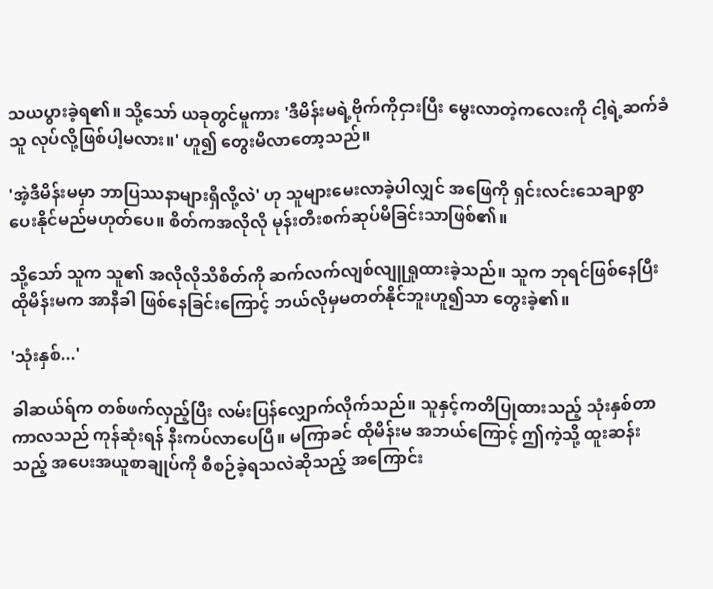သယပွားခဲ့ရ၏။ သို့သော် ယခုတွင်မူကား 'ဒီမိန်းမရဲ့ဗိုက်ကိုငှားပြီး မွေးလာတဲ့ကလေးကို ငါ့ရဲ့ဆက်ခံသူ လုပ်လို့ဖြစ်ပါ့မလား။' ဟူ၍ တွေးမိလာတော့သည်။

'အဲ့ဒီမိန်းမမှာ ဘာပြဿနာများရှိလို့လဲ' ဟု သူများမေးလာခဲ့ပါလျှင် အဖြေကို ရှင်းလင်းသေချာစွာ ပေးနိုင်မည်မဟုတ်ပေ။ စိတ်ကအလိုလို မုန်းတီးစက်ဆုပ်မိခြင်းသာဖြစ်၏။

သို့သော် သူက သူ၏ အလိုလိုသိစိတ်ကို ဆက်လက်လျစ်လျူရှုထားခဲ့သည်။ သူက ဘုရင်ဖြစ်နေပြီး ထိုမိန်းမက အာနီခါ ဖြစ်နေခြင်းကြောင့် ဘယ်လိုမှမတတ်နိုင်ဘူးဟူ၍သာ တွေးခဲ့၏။

'သုံးနှစ်...'

ခါဆယ်ရ်က တစ်ဖက်လှည့်ပြီး လမ်းပြန်လျှောက်လိုက်သည်။ သူနှင့်ကတိပြုထားသည့် သုံးနှစ်တာကာလသည် ကုန်ဆုံးရန် နီးကပ်လာပေပြီ။ မကြာခင် ထိုမိန်းမ အဘယ်ကြောင့် ဤကဲ့သို့ ထူးဆန်းသည့် အပေးအယူစာချုပ်ကို စီစဉ်ခဲ့ရသလဲဆိုသည့် အကြောင်း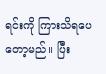ရင်းကို ကြားသိရပေတော့မည်။ ပြီး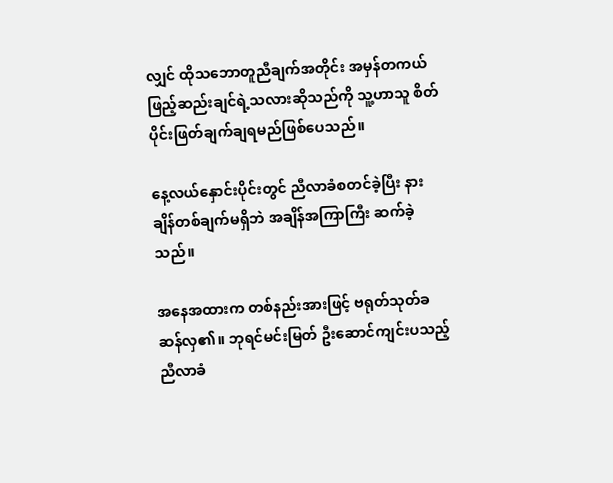လျှင် ထိုသဘောတူညီချက်အတိုင်း အမှန်တကယ် ဖြည့်ဆည်းချင်ရဲ့သလားဆိုသည်ကို သူ့ဟာသူ စိတ်ပိုင်းဖြတ်ချက်ချရမည်ဖြစ်ပေသည်။

နေ့လယ်နှောင်းပိုင်းတွင် ညီလာခံစတင်ခဲ့ပြီး နားချိန်တစ်ချက်မရှိဘဲ အချိန်အကြာကြီး ဆက်ခဲ့သည်။

အနေအထားက တစ်နည်းအားဖြင့် ဗရုတ်သုတ်ခဆန်လှ၏။ ဘုရင်မင်းမြတ် ဦးဆောင်ကျင်းပသည့် ညီလာခံ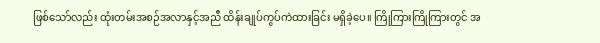ဖြစ်သော်လည်း ထုံးတမ်းအစဉ်အလာနှင့်အညီ ထိန်းချုပ်ကွပ်ကဲထားခြင်း မရှိခဲ့ပေ။ ကြိုကြားကြိုကြားတွင် အ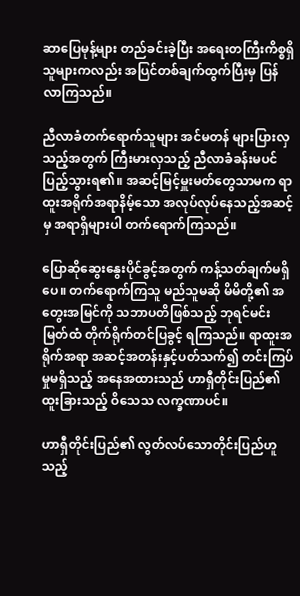ဆာပြေမုန့်များ တည်ခင်းခဲ့ပြီး အရေးတကြီးကိစ္စရှိသူများကလည်း အပြင်တစ်ချက်ထွက်ပြီးမှ ပြန်လာကြသည်။

ညီလာခံတက်ရောက်သူများ အင်မတန် များပြားလှသည့်အတွက် ကြီးမားလှသည့် ညီလာခံခန်းမပင် ပြည့်သွားရ၏။ အဆင့်မြင့်မှူးမတ်တွေသာမက ရာထူးအရိုက်အရာနိမ့်သော အလုပ်လုပ်နေသည့်အဆင့်မှ အရာရှိများပါ တက်ရောက်ကြသည်။

ပြောဆိုဆွေးနွေးပိုင်ခွင့်အတွက် ကန့်သတ်ချက်မရှိပေ။ တက်ရောက်ကြသူ မည်သူမဆို မိမိတို့၏ အတွေးအမြင်ကို သဘာပတိဖြစ်သည့် ဘုရင်မင်းမြတ်ထံ တိုက်ရိုက်တင်ပြခွင့် ရကြသည်။ ရာထူးအရိုက်အရာ အဆင့်အတန်းနှင့်ပတ်သက်၍ တင်းကြပ်မှုမရှိသည့် အနေအထားသည် ဟာရှီတိုင်းပြည်၏ ထူးခြားသည့် ဝိသေသ လက္ခဏာပင်။

ဟာရှီတိုင်းပြည်၏ လွတ်လပ်သောတိုင်းပြည်ဟူသည့်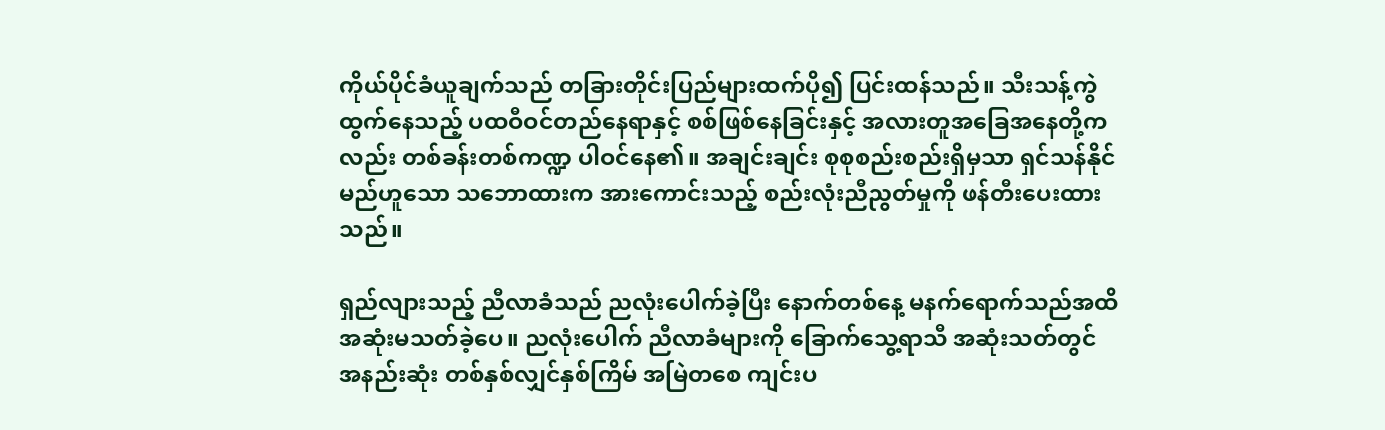ကိုယ်ပိုင်ခံယူချက်သည် တခြားတိုင်းပြည်များထက်ပို၍ ပြင်းထန်သည်။ သီးသန့်ကွဲထွက်နေသည့် ပထဝီဝင်တည်နေရာနှင့် စစ်ဖြစ်နေခြင်းနှင့် အလားတူအခြေအနေတို့ကလည်း တစ်ခန်းတစ်ကဏ္ဍ ပါဝင်နေ၏။ အချင်းချင်း စုစုစည်းစည်းရှိမှသာ ရှင်သန်နိုင်မည်ဟူသော သဘောထားက အားကောင်းသည့် စည်းလုံးညီညွတ်မှုကို ဖန်တီးပေးထားသည်။

ရှည်လျားသည့် ညီလာခံသည် ညလုံးပေါက်ခဲ့ပြီး နောက်တစ်နေ့ မနက်ရောက်သည်အထိ အဆုံးမသတ်ခဲ့ပေ။ ညလုံးပေါက် ညီလာခံများကို ခြောက်သွေ့ရာသီ အဆုံးသတ်တွင် အနည်းဆုံး တစ်နှစ်လျှင်နှစ်ကြိမ် အမြဲတစေ ကျင်းပ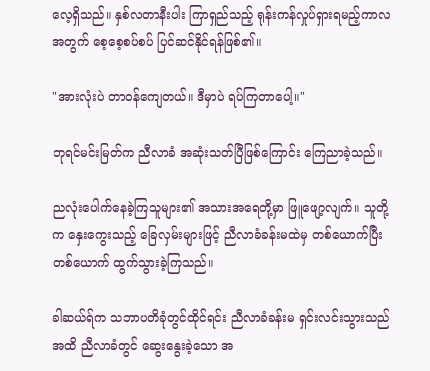လေ့ရှိသည်။ နှစ်လတာနီးပါး ကြာရှည်သည့် ရုန်းကန်လှုပ်ရှားရမည့်ကာလအတွက် စေ့စေ့စပ်စပ် ပြင်ဆင်နိုင်ရန်ဖြစ်၏။

"အားလုံးပဲ တာဝန်ကျေတယ်။ ဒီမှာပဲ ရပ်ကြတာပေါ့။"

ဘုရင်မင်းမြတ်က ညီလာခံ အဆုံးသတ်ပြီဖြစ်ကြောင်း ကြေညာခဲ့သည်။

ညလုံးပေါက်နေခဲ့ကြသူများ၏ အသားအရေတို့မှာ ဖြူဖျော့လျက်။ သူတို့က နှေးကွေးသည့် ခြေလှမ်းများဖြင့် ညီလာခံခန်းမထဲမှ တစ်ယောက်ပြီးတစ်ယောက် ထွက်သွားခဲ့ကြသည်။

ခါဆယ်ရ်က သဘာပတိခုံတွင်ထိုင်ရင်း ညီလာခံခန်းမ ရှင်းလင်းသွားသည်အထိ ညီလာခံတွင် ဆွေးနွေးခဲ့သော အ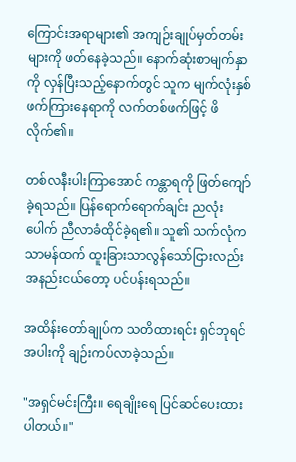ကြောင်းအရာများ၏ အကျဉ်းချုပ်မှတ်တမ်းများကို ဖတ်နေခဲ့သည်။ နောက်ဆုံးစာမျက်နှာကို လှန်ပြီးသည့်နောက်တွင် သူက မျက်လုံးနှစ်ဖက်ကြားနေရာကို လက်တစ်ဖက်ဖြင့် ဖိလိုက်၏။

တစ်လနီးပါးကြာအောင် ကန္တာရကို ဖြတ်ကျော်ခဲ့ရသည်။ ပြန်ရောက်ရောက်ချင်း ညလုံးပေါက် ညီလာခံထိုင်ခဲ့ရ၏။ သူ၏ သက်လုံက သာမန်ထက် ထူးခြားသာလွန်သော်ငြားလည်း အနည်းငယ်တော့ ပင်ပန်းရသည်။

အထိန်းတော်ချုပ်က သတိထားရင်း ရှင်ဘုရင်အပါးကို ချဉ်းကပ်လာခဲ့သည်။

"အရှင်မင်းကြီး။ ရေချိုးရေ ပြင်ဆင်ပေးထားပါတယ်။"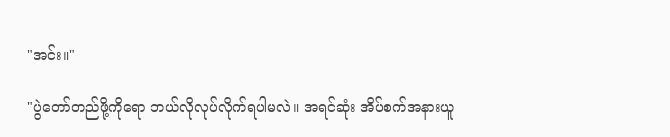"အင်း။"

"ပွဲတော်တည်ဖို့ကိုရော ဘယ်လိုလုပ်လိုက်ရပါမလဲ။ အရင်ဆုံး အိပ်စက်အနားယူ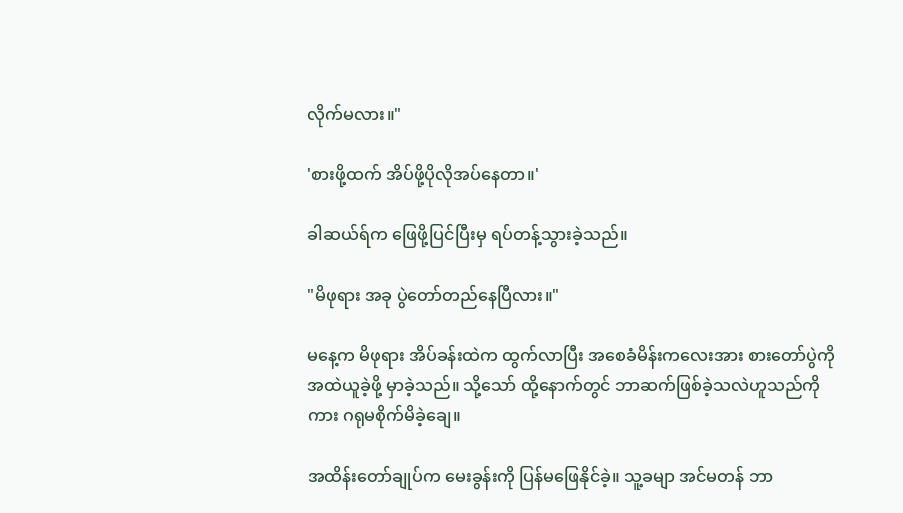လိုက်မလား။"

'စားဖို့ထက် အိပ်ဖို့ပိုလိုအပ်နေတာ။'

ခါဆယ်ရ်က ဖြေဖို့ပြင်ပြီးမှ ရပ်တန့်သွားခဲ့သည်။

"မိဖုရား အခု ပွဲတော်တည်နေပြီလား။"

မနေ့က မိဖုရား အိပ်ခန်းထဲက ထွက်လာပြီး အစေခံမိန်းကလေးအား စားတော်ပွဲကို အထဲယူခဲ့ဖို့ မှာခဲ့သည်။ သို့သော် ထို့နောက်တွင် ဘာဆက်ဖြစ်ခဲ့သလဲဟူသည်ကိုကား ဂရုမစိုက်မိခဲ့ချေ။

အထိန်းတော်ချုပ်က မေးခွန်းကို ပြန်မဖြေနိုင်ခဲ့။ သူ့ခမျာ အင်မတန် ဘာ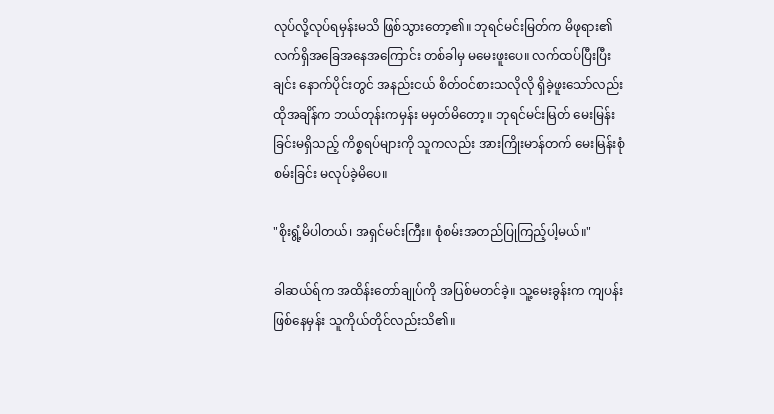လုပ်လို့လုပ်ရမှန်းမသိ ဖြစ်သွားတော့၏။ ဘုရင်မင်းမြတ်က မိဖုရား၏ လက်ရှိအခြေအနေအကြောင်း တစ်ခါမှ မမေးဖူးပေ။ လက်ထပ်ပြီးပြီးချင်း နောက်ပိုင်းတွင် အနည်းငယ် စိတ်ဝင်စားသလိုလို ရှိခဲ့ဖူးသော်လည်း ထိုအချိန်က ဘယ်တုန်းကမှန်း မမှတ်မိတော့။ ဘုရင်မင်းမြတ် မေးမြန်းခြင်းမရှိသည့် ကိစ္စရပ်များကို သူကလည်း အားကြိုးမာန်တက် မေးမြန်းစုံစမ်းခြင်း မလုပ်ခဲ့မိပေ။

"စိုးရွံ့မိပါတယ်၊ အရှင်မင်းကြီး။ စုံစမ်းအတည်ပြုကြည့်ပါ့မယ်။"

ခါဆယ်ရ်က အထိန်းတော်ချုပ်ကို အပြစ်မတင်ခဲ့။ သူ့မေးခွန်းက ကျပန်းဖြစ်နေမှန်း သူကိုယ်တိုင်လည်းသိ၏။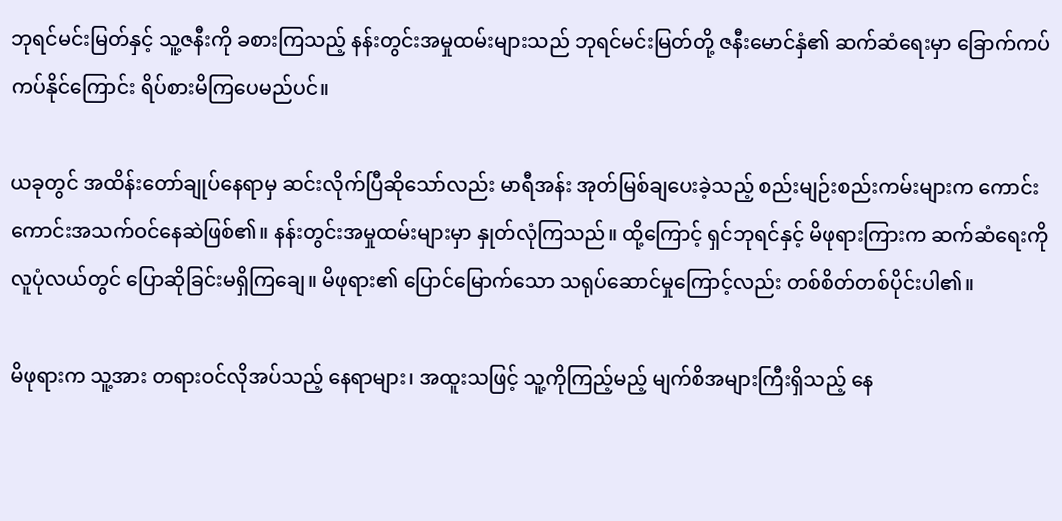ဘုရင်မင်းမြတ်နှင့် သူ့ဇနီးကို ခစားကြသည့် နန်းတွင်းအမှုထမ်းများသည် ဘုရင်မင်းမြတ်တို့ ဇနီးမောင်နှံ၏ ဆက်ဆံရေးမှာ ခြောက်ကပ်ကပ်နိုင်ကြောင်း ရိပ်စားမိကြပေမည်ပင်။

ယခုတွင် အထိန်းတော်ချုပ်နေရာမှ ဆင်းလိုက်ပြီဆိုသော်လည်း မာရီအန်း အုတ်မြစ်ချပေးခဲ့သည့် စည်းမျဉ်းစည်းကမ်းများက ကောင်းကောင်းအသက်ဝင်နေဆဲဖြစ်၏။ နန်းတွင်းအမှုထမ်းများမှာ နှုတ်လုံကြသည်။ ထို့ကြောင့် ရှင်ဘုရင်နှင့် မိဖုရားကြားက ဆက်ဆံရေးကို လူပုံလယ်တွင် ပြောဆိုခြင်းမရှိကြချေ။ မိဖုရား၏ ပြောင်မြောက်သော သရုပ်ဆောင်မှုကြောင့်လည်း တစ်စိတ်တစ်ပိုင်းပါ၏။

မိဖုရားက သူ့အား တရားဝင်လိုအပ်သည့် နေရာများ၊ အထူးသဖြင့် သူ့ကိုကြည့်မည့် မျက်စိအများကြီးရှိသည့် နေ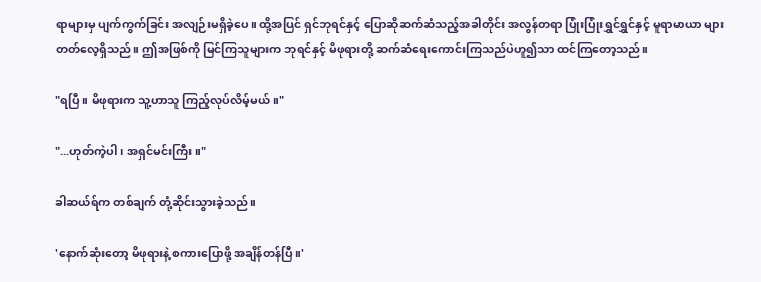ရာများမှ ပျက်ကွက်ခြင်း အလျဉ်းမရှိခဲ့ပေ။ ထို့အပြင် ရှင်ဘုရင်နှင့် ပြောဆိုဆက်ဆံသည့်အခါတိုင်း အလွန်တရာ ပြုံးပြုံးရွှင်ရွှင်နှင့် မူရာမာယာ များတတ်လေ့ရှိသည်။ ဤအဖြစ်ကို မြင်ကြသူများက ဘုရင်နှင့် မိဖုရားတို့ ဆက်ဆံရေးကောင်းကြသည်ပဲဟူ၍သာ ထင်ကြတော့သည်။

"ရပြီ။ မိဖုရားက သူ့ဟာသူ ကြည့်လုပ်လိမ့်မယ်။"

"...ဟုတ်ကဲ့ပါ၊ အရှင်မင်းကြီး။"

ခါဆယ်ရ်က တစ်ချက် တုံ့ဆိုင်းသွားခဲ့သည်။

'နောက်ဆုံးတော့ မိဖုရားနဲ့ စကားပြောဖို့ အချိန်တန်ပြီ။'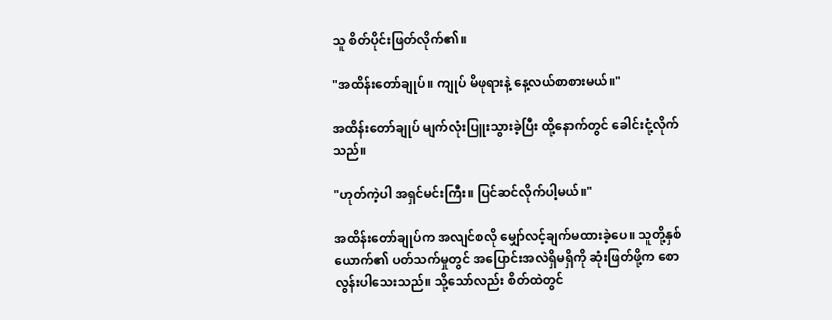သူ စိတ်ပိုင်းဖြတ်လိုက်၏။

"အထိန်းတော်ချုပ်။ ကျုပ် မိဖုရားနဲ့ နေ့လယ်စာစားမယ်။"

အထိန်းတော်ချုပ် မျက်လုံးပြူးသွားခဲ့ပြီး ထို့နောက်တွင် ခေါင်းငုံ့လိုက်သည်။

"ဟုတ်ကဲ့ပါ အရှင်မင်းကြီး။ ပြင်ဆင်လိုက်ပါ့မယ်။"

အထိန်းတော်ချုပ်က အလျင်စလို မျှော်လင့်ချက်မထားခဲ့ပေ။ သူတို့နှစ်ယောက်၏ ပတ်သက်မှုတွင် အပြောင်းအလဲရှိမရှိကို ဆုံးဖြတ်ဖို့က စောလွန်းပါသေးသည်။ သို့သော်လည်း စိတ်ထဲတွင်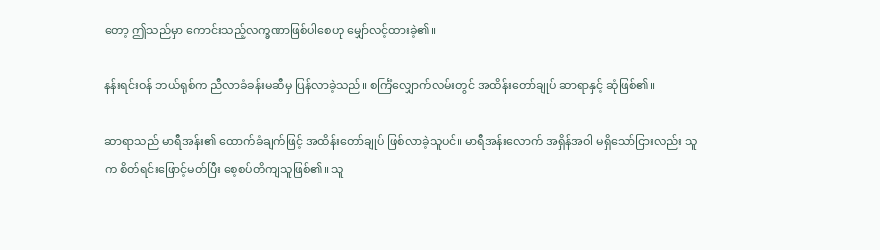တော့ ဤသည်မှာ ကောင်းသည့်လက္ခဏာဖြစ်ပါစေဟု မျှော်လင့်ထားခဲ့၏။

နန်းရင်းဝန် ဘယ်ရုစ်က ညီလာခံခန်းမဆီမှ ပြန်လာခဲ့သည်။ စင်္ကြံလျှောက်လမ်းတွင် အထိန်းတော်ချုပ် ဆာရာနှင့် ဆုံဖြစ်၏။

ဆာရာသည် မာရီအန်း၏ ထောက်ခံချက်ဖြင့် အထိန်းတော်ချုပ် ဖြစ်လာခဲ့သူပင်။ မာရီအန်းလောက် အရှိန်အဝါ မရှိသော်ငြားလည်း သူက စိတ်ရင်းဖြောင့်မတ်ပြီး စေ့စပ်တိကျသူဖြစ်၏။ သူ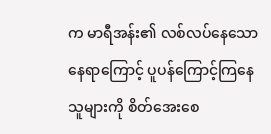က မာရီအန်း၏ လစ်လပ်နေသောနေရာကြောင့် ပူပန်ကြောင့်ကြနေသူများကို စိတ်အေးစေ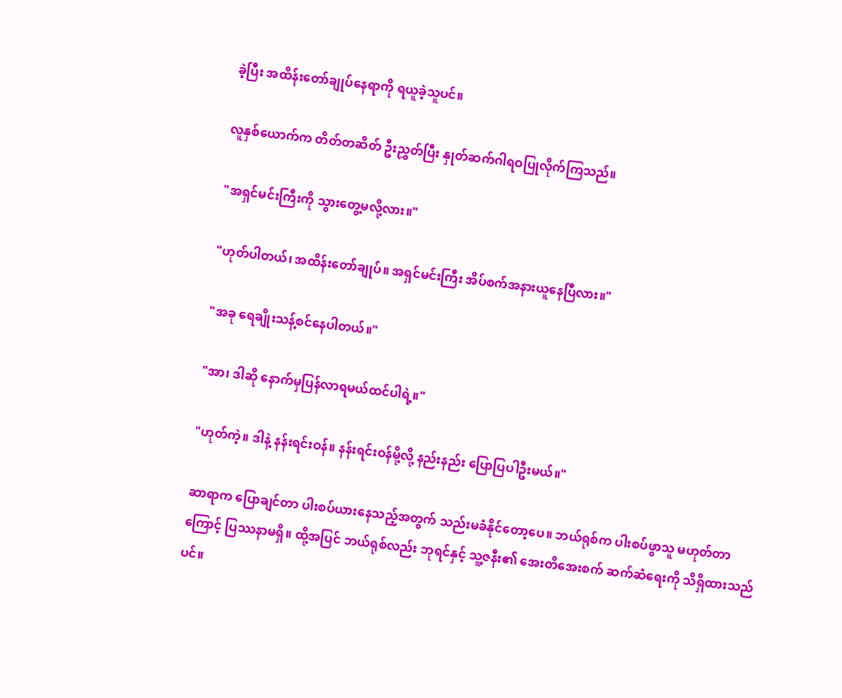ခဲ့ပြီး အထိန်းတော်ချုပ်နေရာကို ရယူခဲ့သူပင်။

လူနှစ်ယောက်က တိတ်တဆိတ် ဦးညွှတ်ပြီး နှုတ်ဆက်ဂါရဝပြုလိုက်ကြသည်။

"အရှင်မင်းကြီးကို သွားတွေ့မလို့လား။"

"ဟုတ်ပါတယ်၊ အထိန်းတော်ချုပ်။ အရှင်မင်းကြီး အိပ်စက်အနားယူနေပြီလား။"

"အခု ရေချိုးသန့်စင်နေပါတယ်။"

"အာ၊ ဒါဆို နောက်မှပြန်လာရမယ်ထင်ပါရဲ့။"

"ဟုတ်ကဲ့။ ဒါနဲ့ နန်းရင်းဝန်။ နန်းရင်းဝန်မို့လို့ နည်းနည်း ပြောပြပါဦးမယ်။"

ဆာရာက ပြောချင်တာ ပါးစပ်ယားနေသည့်အတွက် သည်းမခံနိုင်တော့ပေ။ ဘယ်ရုစ်က ပါးစပ်ဖွာသူ မဟုတ်တာကြောင့် ပြဿနာမရှိ။ ထို့အပြင် ဘယ်ရုစ်လည်း ဘုရင်နှင့် သူ့ဇနီး၏ အေးတိအေးစက် ဆက်ဆံရေးကို သိရှိထားသည်ပင်။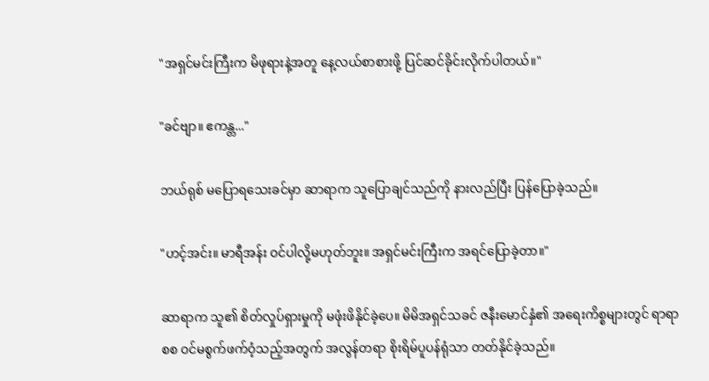"အရှင်မင်းကြီးက မိဖုရားနဲ့အတူ နေ့လယ်စာစားဖို့ ပြင်ဆင်ခိုင်းလိုက်ပါတယ်။"

"ခင်ဗျာ။ ဧကန္တ..."

ဘယ်ရုစ် မပြောရသေးခင်မှာ ဆာရာက သူပြောချင်သည်ကို နားလည်ပြီး ပြန်ပြောခဲ့သည်။

"ဟင့်အင်း။ မာရီအန်း ဝင်ပါလို့မဟုတ်ဘူး။ အရှင်မင်းကြီးက အရင်ပြောခဲ့တာ။"

ဆာရာက သူ၏ စိတ်လှုပ်ရှားမှုကို မဖုံးဖိနိုင်ခဲ့ပေ။ မိမိအရှင်သခင် ဇနီးမောင်နှံ၏ အရေးကိစ္စများတွင် ရာရာစစ ဝင်မစွက်ဖက်ဝံ့သည့်အတွက် အလွန်တရာ စိုးရိမ်ပူပန်ရုံသာ တတ်နိုင်ခဲ့သည်။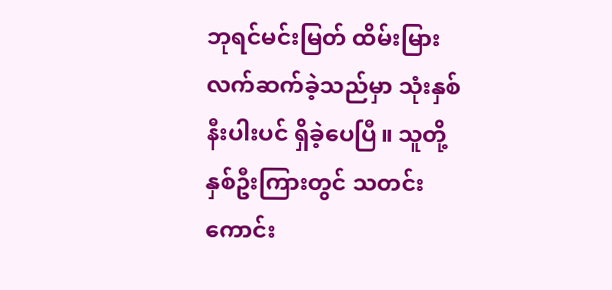ဘုရင်မင်းမြတ် ထိမ်းမြားလက်ဆက်ခဲ့သည်မှာ သုံးနှစ်နီးပါးပင် ရှိခဲ့ပေပြီ။ သူတို့နှစ်ဦးကြားတွင် သတင်းကောင်း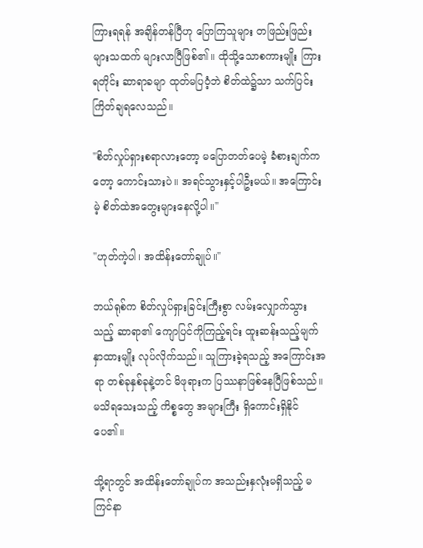ကြားရရန် အချိန်တန်ပြီဟု ပြောကြသူများ တဖြည်းဖြည်း များသထက် များလာပြီဖြစ်၏။ ထိုသို့သောစကားမျိုး ကြားရတိုင်း ဆာရာခမျာ ထုတ်မပြဝံ့ဘဲ စိတ်ထဲ၌သာ သက်ပြင်းကြိတ်ချရလေသည်။

"စိတ်လှုပ်ရှားစရာလားတော့ မပြောတတ်ပေမဲ့ ခံစားချက်ကတော့ ကောင်းသားပဲ။ အရင်သွားနှင့်ပါဦးမယ်။ အကြောင်းမဲ့ စိတ်ထဲအတွေးများနေလို့ပါ။"

"ဟုတ်ကဲ့ပါ၊ အထိန်းတော်ချုပ်။"

ဘယ်ရုစ်က စိတ်လှုပ်ရှားခြင်းကြီးစွာ လမ်းလျှောက်သွားသည့် ဆာရာ၏ ကျောပြင်ကိုကြည့်ရင်း ထူးဆန်းသည့်မျက်နှာထားမျိုး လုပ်လိုက်သည်။ သူကြားခဲ့ရသည့် အကြောင်းအရာ တစ်ခုနှစ်ခုနဲ့တင် မိဖုရားက ပြဿနာဖြစ်နေပြီဖြစ်သည်။ မသိရသေးသည့် ကိစ္စတွေ အများကြီး ရှိကောင်းရှိနိုင်ပေ၏။

သို့ရာတွင် အထိန်းတော်ချုပ်က အသည်းနှလုံးမရှိသည့် မကြင်နာ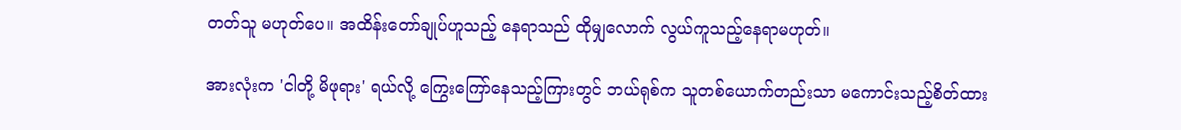တတ်သူ မဟုတ်ပေ။ အထိန်းတော်ချုပ်ဟူသည့် နေရာသည် ထိုမျှလောက် လွယ်ကူသည့်နေရာမဟုတ်။

အားလုံးက 'ငါတို့ မိဖုရား' ရယ်လို့ ကြွေးကြော်နေသည့်ကြားတွင် ဘယ်ရုစ်က သူတစ်ယောက်တည်းသာ မကောင်းသည့်စိတ်ထား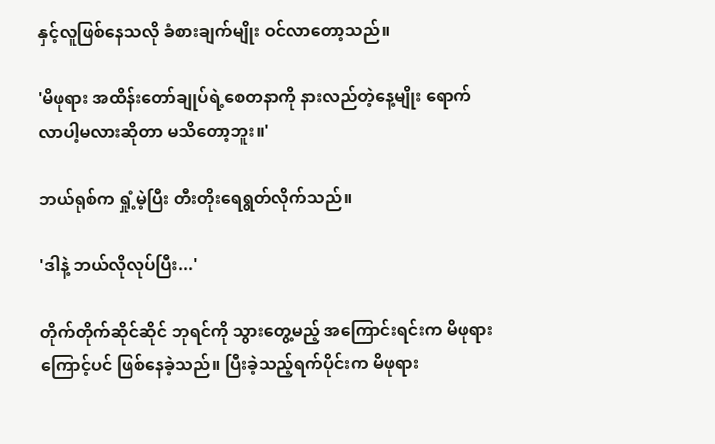နှင့်လူဖြစ်နေသလို ခံစားချက်မျိုး ဝင်လာတော့သည်။

'မိဖုရား အထိန်းတော်ချုပ်ရဲ့စေတနာကို နားလည်တဲ့နေ့မျိုး ရောက်လာပါ့မလားဆိုတာ မသိတော့ဘူး။'

ဘယ်ရုစ်က ရှုံ့မဲ့ပြီး တီးတိုးရေရွတ်လိုက်သည်။

'ဒါနဲ့ ဘယ်လိုလုပ်ပြီး...'

တိုက်တိုက်ဆိုင်ဆိုင် ဘုရင်ကို သွားတွေ့မည့် အကြောင်းရင်းက မိဖုရားကြောင့်ပင် ဖြစ်နေခဲ့သည်။ ပြီးခဲ့သည့်ရက်ပိုင်းက မိဖုရား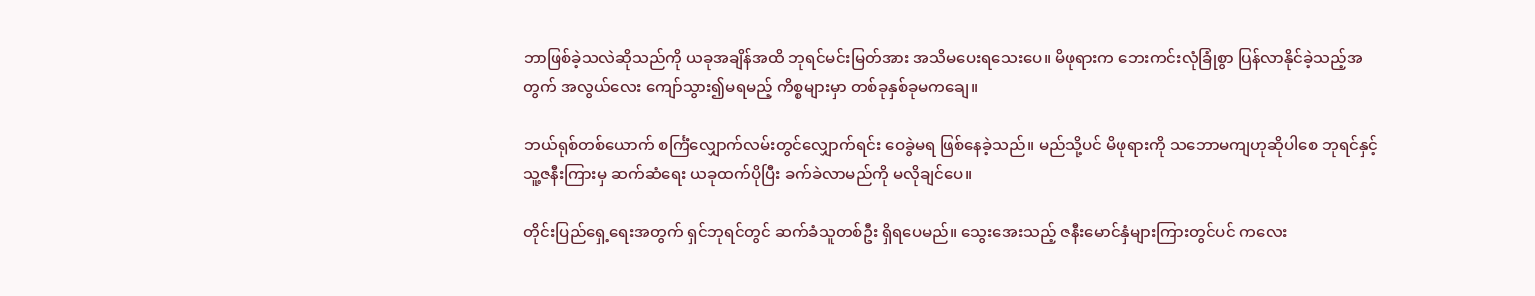ဘာဖြစ်ခဲ့သလဲဆိုသည်ကို ယခုအချိန်အထိ ဘုရင်မင်းမြတ်အား အသိမပေးရသေးပေ။ မိဖုရားက ဘေးကင်းလုံခြုံစွာ ပြန်လာနိုင်ခဲ့သည့်အတွက် အလွယ်လေး ကျော်သွား၍မရမည့် ကိစ္စများမှာ တစ်ခုနှစ်ခုမကချေ။

ဘယ်ရုစ်တစ်ယောက် စင်္ကြံလျှောက်လမ်းတွင်လျှောက်ရင်း ဝေခွဲမရ ဖြစ်နေခဲ့သည်။ မည်သို့ပင် မိဖုရားကို သဘောမကျဟုဆိုပါစေ ဘုရင်နှင့် သူ့ဇနီးကြားမှ ဆက်ဆံရေး ယခုထက်ပိုပြီး ခက်ခဲလာမည်ကို မလိုချင်ပေ။

တိုင်းပြည်ရှေ့ရေးအတွက် ရှင်ဘုရင်တွင် ဆက်ခံသူတစ်ဦး ရှိရပေမည်။ သွေးအေးသည့် ဇနီးမောင်နှံများကြားတွင်ပင် ကလေး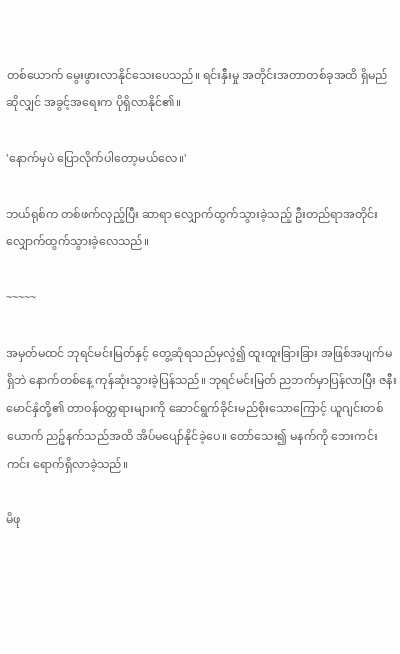တစ်ယောက် မွေးဖွားလာနိုင်သေးပေသည်။ ရင်းနှီးမှု အတိုင်းအတာတစ်ခုအထိ ရှိမည်ဆိုလျှင် အခွင့်အရေးက ပိုရှိလာနိုင်၏။

'နောက်မှပဲ ပြောလိုက်ပါတော့မယ်လေ။'

ဘယ်ရုစ်က တစ်ဖက်လှည့်ပြီး ဆာရာ လျှောက်ထွက်သွားခဲ့သည့် ဦးတည်ရာအတိုင်း လျှောက်ထွက်သွားခဲ့လေသည်။

~~~~~

အမှတ်မထင် ဘုရင်မင်းမြတ်နှင့် တွေ့ဆုံရသည်မှလွဲ၍ ထူးထူးခြားခြား အဖြစ်အပျက်မရှိဘဲ နောက်တစ်နေ့ ကုန်ဆုံးသွားခဲ့ပြန်သည်။ ဘုရင်မင်းမြတ် ညဘက်မှာပြန်လာပြီး ဇနီးမောင်နှံတို့၏ တာဝန်ဝတ္တရားများကို ဆောင်ရွက်ခိုင်းမည်စိုးသောကြောင့် ယူဂျင်းတစ်ယောက် ညဉ့်နက်သည်အထိ အိပ်မပျော်နိုင်ခဲ့ပေ။ တော်သေး၍ မနက်ကို ဘေးကင်းကင်း ရောက်ရှိလာခဲ့သည်။

မိဖု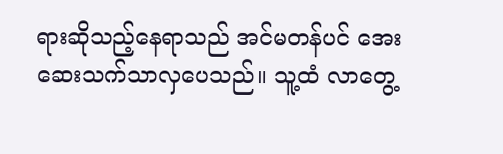ရားဆိုသည့်နေရာသည် အင်မတန်ပင် အေးဆေးသက်သာလှပေသည်။ သူ့ထံ လာတွေ့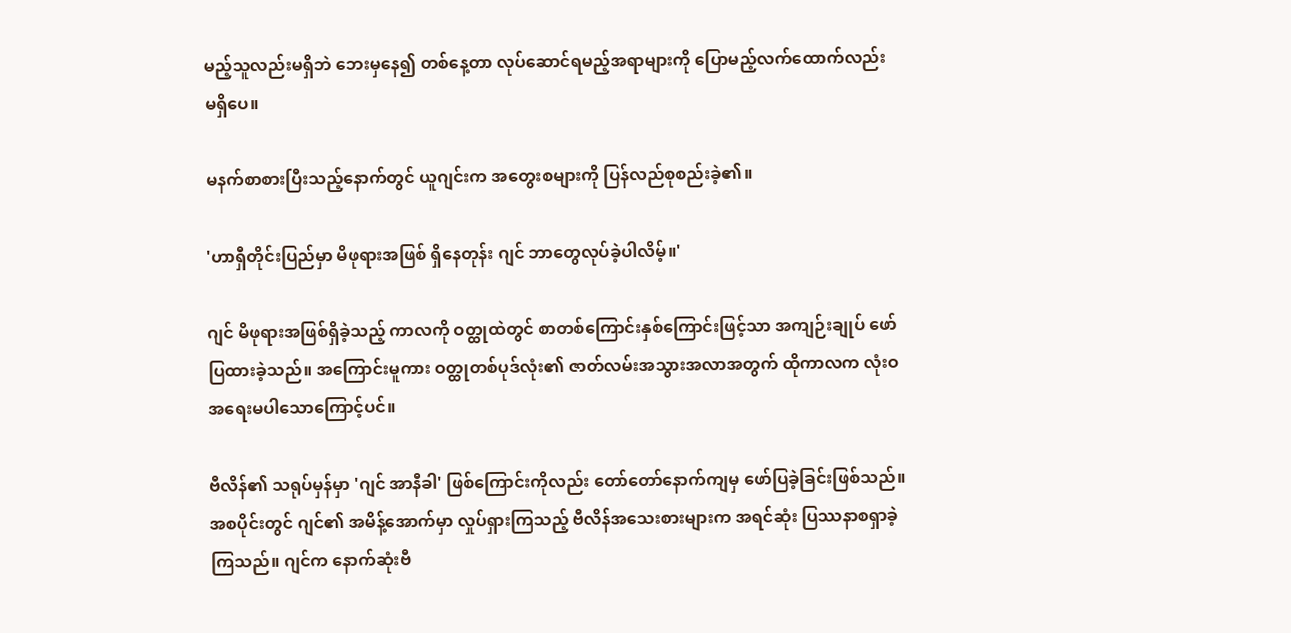မည့်သူလည်းမရှိဘဲ ဘေးမှနေ၍ တစ်နေ့တာ လုပ်ဆောင်ရမည့်အရာများကို ပြောမည့်လက်ထောက်လည်း မရှိပေ။

မနက်စာစားပြီးသည့်နောက်တွင် ယူဂျင်းက အတွေးစများကို ပြန်လည်စုစည်းခဲ့၏။

'ဟာရှီတိုင်းပြည်မှာ မိဖုရားအဖြစ် ရှိနေတုန်း ဂျင် ဘာတွေလုပ်ခဲ့ပါလိမ့်။'

ဂျင် မိဖုရားအဖြစ်ရှိခဲ့သည့် ကာလကို ဝတ္ထုထဲတွင် စာတစ်ကြောင်းနှစ်ကြောင်းဖြင့်သာ အကျဉ်းချုပ် ဖော်ပြထားခဲ့သည်။ အကြောင်းမူကား ဝတ္ထုတစ်ပုဒ်လုံး၏ ဇာတ်လမ်းအသွားအလာအတွက် ထိုကာလက လုံးဝအရေးမပါသောကြောင့်ပင်။

ဗီလိန်၏ သရုပ်မှန်မှာ 'ဂျင် အာနီခါ' ဖြစ်ကြောင်းကိုလည်း တော်တော်နောက်ကျမှ ဖော်ပြခဲ့ခြင်းဖြစ်သည်။ အစပိုင်းတွင် ဂျင်၏ အမိန့်အောက်မှာ လှုပ်ရှားကြသည့် ဗီလိန်အသေးစားများက အရင်ဆုံး ပြဿနာစရှာခဲ့ကြသည်။ ဂျင်က နောက်ဆုံးဗီ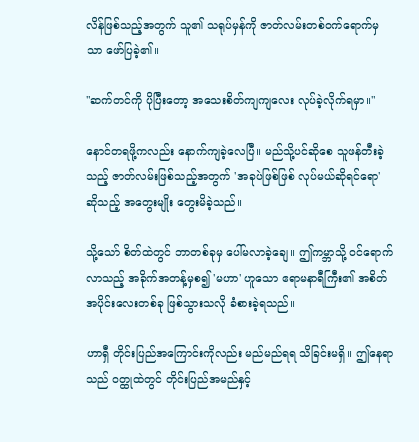လိန်ဖြစ်သည့်အတွက် သူ၏ သရုပ်မှန်ကို ဇာတ်လမ်းတစ်ဝက်ရောက်မှသာ ဖော်ပြခဲ့၏။

"ဆက်တင်ကို ပိုပြီးတော့ အသေးစိတ်ကျကျလေး လုပ်ခဲ့လိုက်ရမှာ။"

နောင်တရဖို့ကလည်း နောက်ကျခဲ့လေပြီ။ မည်သို့ပင်ဆိုစေ သူဖန်တီးခဲ့သည့် ဇာတ်လမ်းဖြစ်သည့်အတွက် 'အခုပဲဖြစ်ဖြစ် လုပ်မယ်ဆိုရင်ရော' ဆိုသည့် အတွေးမျိုး တွေးမိခဲ့သည်။

သို့သော် စိတ်ထဲတွင် ဘာတစ်ခုမှ ပေါ်မလာခဲ့ချေ။ ဤကမ္ဘာသို့ ဝင်ရောက်လာသည့် အခိုက်အတန့်မှစ၍ 'မဟာ' ဟူသော ဧရာမနာရီကြီး၏ အစိတ်အပိုင်းလေးတစ်ခု ဖြစ်သွားသလို ခံစားခဲ့ရသည်။

ဟာရှီ တိုင်းပြည်အကြောင်းကိုလည်း မည်မည်ရရ သိခြင်းမရှိ။ ဤနေရာသည် ဝတ္ထုထဲတွင် တိုင်းပြည်အမည်နှင့်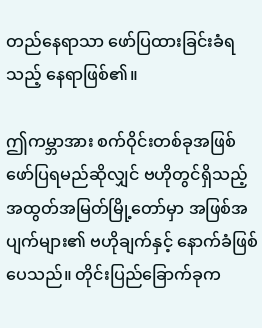တည်နေရာသာ ဖော်ပြထားခြင်းခံရသည့် နေရာဖြစ်၏။

ဤကမ္ဘာအား စက်ဝိုင်းတစ်ခုအဖြစ် ဖော်ပြရမည်ဆိုလျှင် ဗဟိုတွင်ရှိသည့် အထွတ်အမြတ်မြို့တော်မှာ အဖြစ်အပျက်များ၏ ဗဟိုချက်နှင့် နောက်ခံဖြစ်ပေသည်။ တိုင်းပြည်ခြောက်ခုက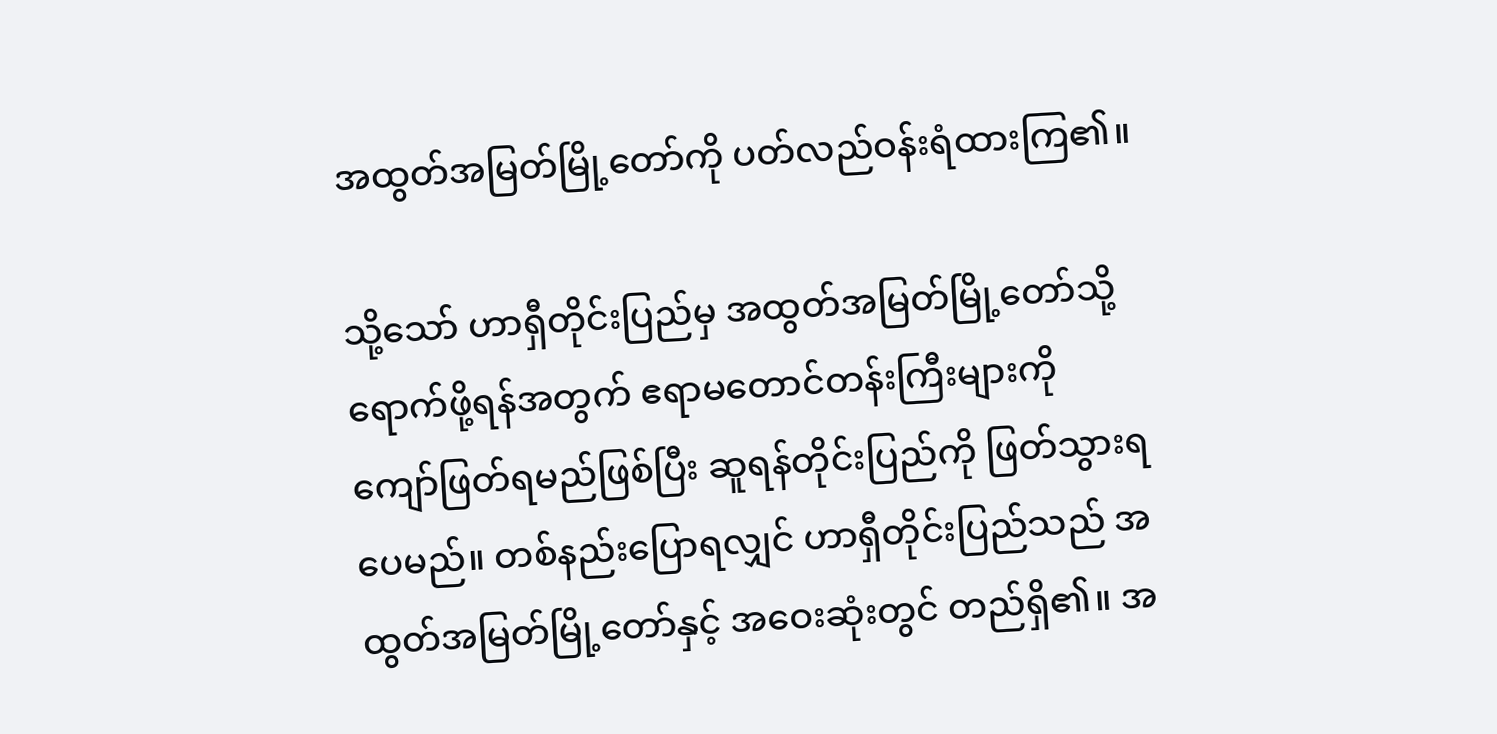အထွတ်အမြတ်မြို့တော်ကို ပတ်လည်ဝန်းရံထားကြ၏။

သို့သော် ဟာရှီတိုင်းပြည်မှ အထွတ်အမြတ်မြို့တော်သို့ ရောက်ဖို့ရန်အတွက် ဧရာမတောင်တန်းကြီးများကို ကျော်ဖြတ်ရမည်ဖြစ်ပြီး ဆူရန်တိုင်းပြည်ကို ဖြတ်သွားရပေမည်။ တစ်နည်းပြောရလျှင် ဟာရှီတိုင်းပြည်သည် အထွတ်အမြတ်မြို့တော်နှင့် အဝေးဆုံးတွင် တည်ရှိ၏။ အ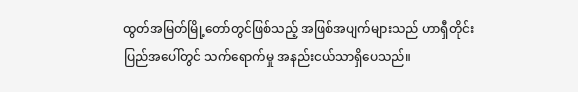ထွတ်အမြတ်မြို့တော်တွင်ဖြစ်သည့် အဖြစ်အပျက်များသည် ဟာရှီတိုင်းပြည်အပေါ်တွင် သက်ရောက်မှု အနည်းငယ်သာရှိပေသည်။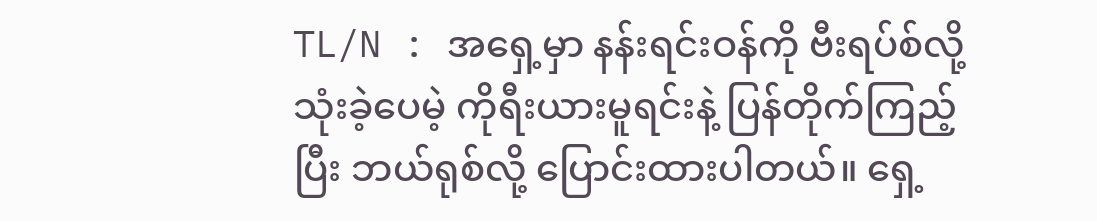TL/N : အရှေ့မှာ နန်းရင်းဝန်ကို ဗီးရပ်စ်လို့ သုံးခဲ့ပေမဲ့ ကိုရီးယားမူရင်းနဲ့ ပြန်တိုက်ကြည့်ပြီး ဘယ်ရုစ်လို့ ပြောင်းထားပါတယ်။ ရှေ့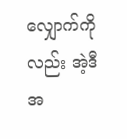လျှောက်ကိုလည်း အဲ့ဒီအ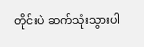တိုင်းပဲ ဆက်သုံးသွားပါ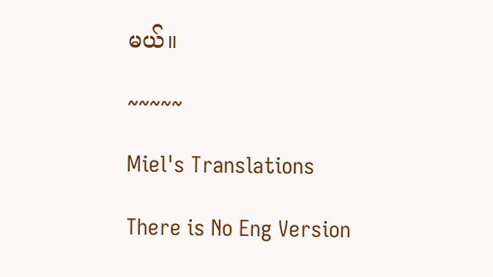မယ်။

~~~~~

Miel's Translations

There is No Eng Version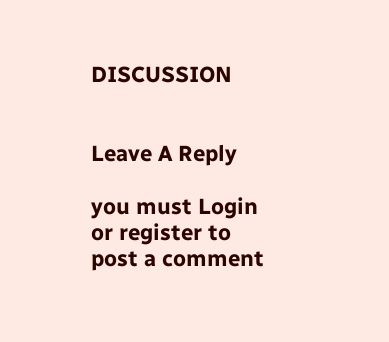DISCUSSION


Leave A Reply

you must Login or register to post a comment